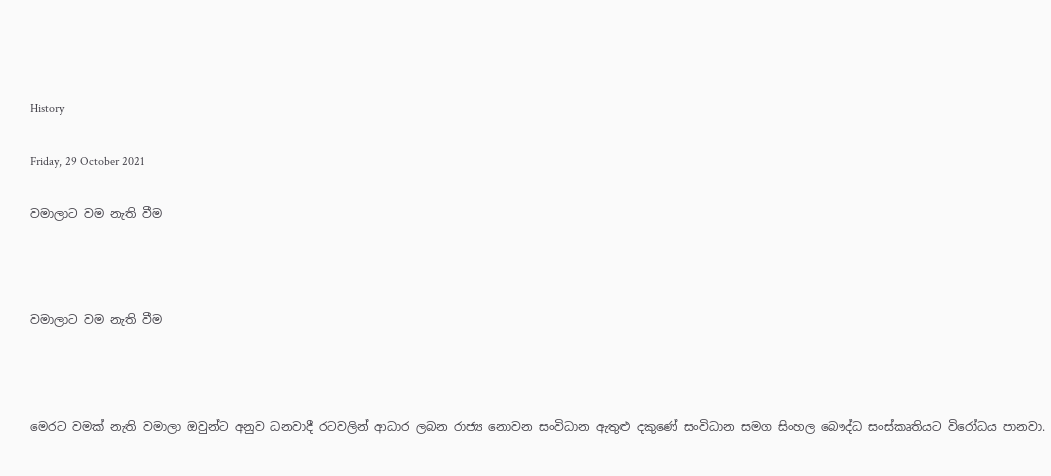History

Friday, 29 October 2021

වමාලාට වම නැති වීම



වමාලාට වම නැති වීම



මෙරට වමක් නැති වමාලා ඔවුන්ට අනුව ධනවාදී රටවලින් ආධාර ලබන රාජ්‍ය නොවන සංවිධාන ඇතුළු දකුණේ සංවිධාන සමග සිංහල බෞද්ධ සංස්කෘතියට විරෝධය පානවා.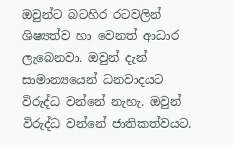ඔවුන්ට බටහිර රටවලින් ශිෂ්‍යත්ව හා වෙනත් ආධාර ලැබෙනවා. ඔවුන් දැන් සාමාන්‍යයෙන් ධනවාදයට විරුද්ධ වන්නේ නැහැ. ඔවුන් විරුද්ධ වන්නේ ජාතිකත්වයට.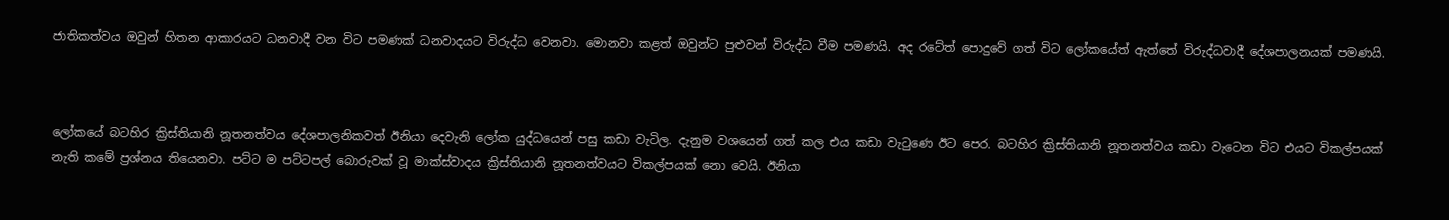ජාතිකත්වය ඔවුන් හිතන ආකාරයට ධනවාදී වන විට පමණක් ධනවාදයට විරුද්ධ වෙනවා. මොනවා කළත් ඔවුන්ට පුළුවන් විරුද්ධ වීම පමණයි. අද රටේත් පොදුවේ ගත් විට ලෝකයේත් ඇත්තේ විරුද්ධවාදී දේශපාලනයක් පමණයි.



ලෝකයේ බටහිර ක්‍රිස්තියානි නූතනත්වය දේශපාලනිකවත් ඊනියා දෙවැනි ලෝක යුද්ධයෙන් පසු කඩා වැටිල. දැනුම වශයෙන් ගත් කල එය කඩා වැටුණෙ ඊට පෙර. බටහිර ක්‍රිස්තියානි නූතනත්වය කඩා වැටෙන විට එයට විකල්පයක් නැති කමේ ප්‍රශ්නය තියෙනවා. පට්ට ම පට්ටපල් බොරුවක් වූ මාක්ස්වාදය ක්‍රිස්තියානි නූතනත්වයට විකල්පයක් නො වෙයි. ඊනියා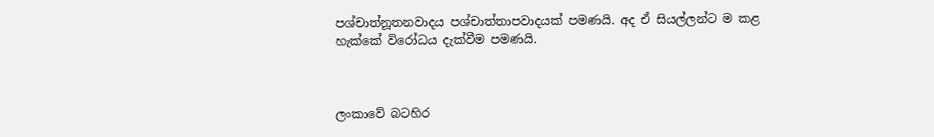පශ්චාත්නූතනවාදය පශ්චාත්තාපවාදයක් පමණයි. අද ඒ සියල්ලන්ට ම කළ හැක්කේ විරෝධය දැක්වීම පමණයි.



ලංකාවේ බටහිර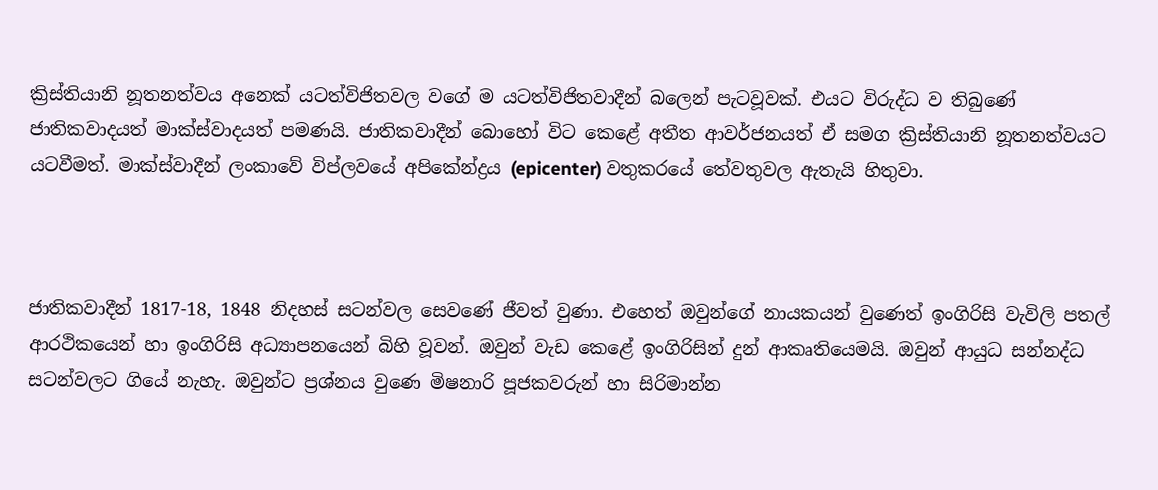ක්‍රිස්තියානි නූතනත්වය අනෙක් යටත්විජිතවල වගේ ම යටත්විජිතවාදීන් බලෙන් පැටවූවක්. එයට විරුද්ධ ව තිබුණේ ජාතිකවාදයත් මාක්ස්වාදයත් පමණයි. ජාතිකවාදීන් බොහෝ විට කෙළේ අතීත ආවර්ජනයත් ඒ සමග ක්‍රිස්තියානි නූතනත්වයට යටවීමත්. මාක්ස්වාදීන් ලංකාවේ විප්ලවයේ අපිකේන්ද්‍රය (epicenter) වතුකරයේ තේවතුවල ඇතැයි හිතුවා.



ජාතිකවාදීන් 1817-18, 1848 නිදහස් සටන්වල සෙවණේ ජීවත් වුණා. එහෙත් ඔවුන්ගේ නායකයන් වුණෙත් ඉංගිරිසි වැවිලි පතල් ආරථිකයෙන් හා ඉංගිරිසි අධ්‍යාපනයෙන් බිහි වූවන්. ඔවුන් වැඩ කෙළේ ඉංගිරිසින් දුන් ආකෘතියෙමයි. ඔවුන් ආයුධ සන්නද්ධ සටන්වලට ගියේ නැහැ. ඔවුන්ට ප්‍රශ්නය වුණෙ මිෂනාරි පූජකවරුන් හා සිරිමාන්න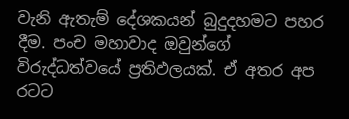වැනි ඇතැම් දේශකයන් බුදුදහමට පහර දීම. පංච මහාවාද ඔවුන්ගේ විරුද්ධත්වයේ ප්‍රතිඵලයක්. ඒ අතර අප රටට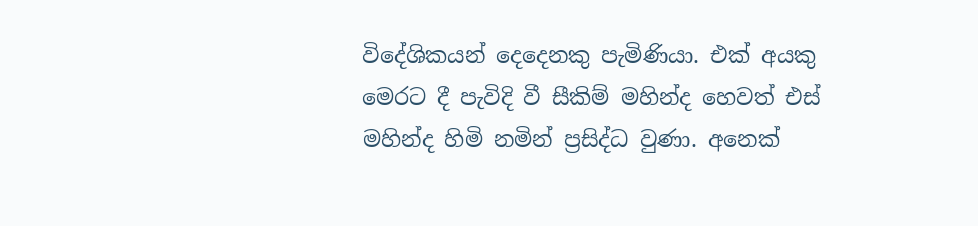විදේශිකයන් දෙදෙනකු පැමිණියා. එක් අයකු මෙරට දී පැවිදි වී සීකිම් මහින්ද හෙවත් එස් මහින්ද හිමි නමින් ප්‍රසිද්ධ වුණා. අනෙක්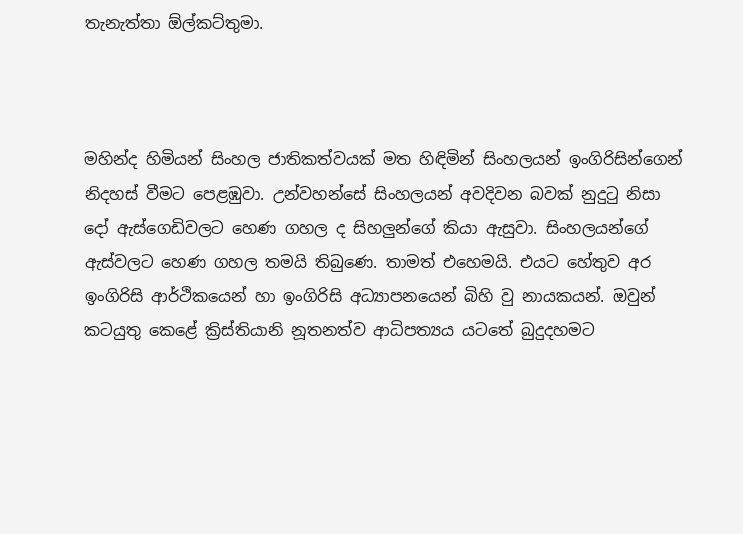තැනැත්තා ඕල්කට්තුමා.



මහින්ද හිමියන් සිංහල ජාතිකත්වයක් මත හිඳිමින් සිංහලයන් ඉංගිරිසින්ගෙන් නිදහස් වීමට පෙළඹුවා. උන්වහන්සේ සිංහලයන් අවදිවන බවක් නුදුටු නිසා දෝ ඇස්ගෙඩිවලට හෙණ ගහල ද සිහලුන්ගේ කියා ඇසුවා. සිංහලයන්ගේ ඇස්වලට හෙණ ගහල තමයි තිබුණෙ. තාමත් එහෙමයි. එයට හේතුව අර ඉංගිරිසි ආර්ථිකයෙන් හා ඉංගිරිසි අධ්‍යාපනයෙන් බිහි වු නායකයන්. ඔවුන් කටයුතු කෙළේ ක්‍රිස්තියානි නූතනත්ව ආධිපත්‍යය යටතේ බුදුදහමට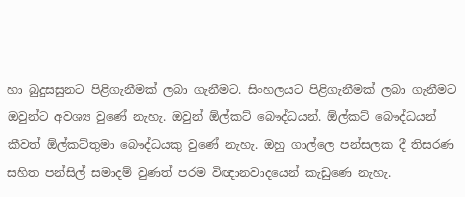හා බුදුසසුනට පිළිගැනීමක් ලබා ගැනීමට. සිංහලයට පිළිගැනීමක් ලබා ගැනීමට ඔවුන්ට අවශ්‍ය වුණේ නැහැ. ඔවුන් ඕල්කට් බෞද්ධයන්. ඕල්කට් බෞද්ධයන් කීවත් ඕල්කට්තුමා බෞද්ධයකු වුණේ නැහැ. ඔහු ගාල්ලෙ පන්සලක දී තිසරණ සහිත පන්සිල් සමාදම් වුණත් පරම විඥානවාදයෙන් කැඩුණෙ නැහැ.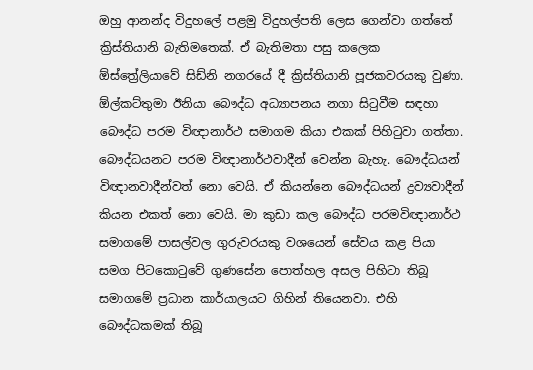ඔහු ආනන්ද විදුහලේ පළමු විදුහල්පති ලෙස ගෙන්වා ගත්තේ ක්‍රිස්තියානි බැතිමතෙක්. ඒ බැතිමතා පසු කලෙක ඕස්ත්‍රේලියාවේ සිඩ්නි නගරයේ දී ක්‍රිස්තියානි පූජකවරයකු වුණා. ඕල්කට්තුමා ඊනියා බෞද්ධ අධ්‍යාපනය නගා සිටුවීම සඳහා බෞද්ධ පරම විඥානාර්ථ සමාගම කියා එකක් පිහිටුවා ගත්තා. බෞද්ධයනට පරම විඥානාර්ථවාදීන් වෙන්න බැහැ. බෞද්ධයන් විඥානවාදීන්වත් නො වෙයි. ඒ කියන්නෙ බෞද්ධයන් ද්‍රව්‍යවාදීන් කියන එකත් නො වෙයි. මා කුඩා කල බෞද්ධ පරමවිඥානාර්ථ සමාගමේ පාසල්වල ගුරුවරයකු වශයෙන් සේවය කළ පියා සමග පිටකොටුවේ ගුණසේන පොත්හල අසල පිහිටා තිබූ සමාගමේ ප්‍රධාන කාර්යාලයට ගිහින් තියෙනවා. එහි බෞද්ධකමක් තිබූ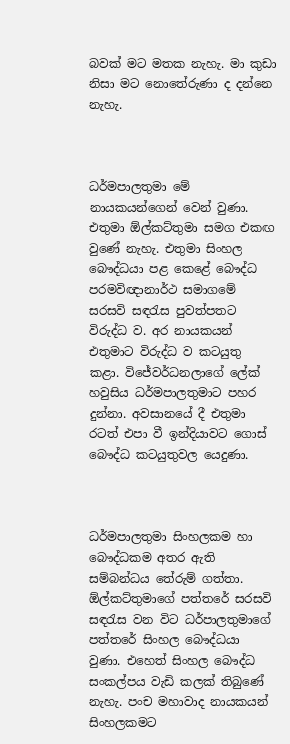බවක් මට මතක නැහැ. මා කුඩා නිසා මට නොතේරුණා ද දන්නෙ නැහැ.



ධර්මපාලතුමා මේ  නායකයන්ගෙන් වෙන් වුණා. එතුමා ඕල්කට්තුමා සමග එකඟ වුණේ නැහැ. එතුමා සිංහල බෞද්ධයා පළ කෙළේ බෞද්ධ පරමවිඥානාර්ථ සමාගමේ සරසවි සඳරැස පුවත්පතට විරුද්ධ ව. අර නායකයන් එතුමාට විරුද්ධ ව කටයුතු කළා. විජේවර්ධනලාගේ ලේක් හවුසිය ධර්මපාලතුමාට පහර දුන්නා. අවසානයේ දී එතුමා රටත් එපා වී ඉන්දියාවට ගොස් බෞද්ධ කටයුතුවල යෙදුණා.



ධර්මපාලතුමා සිංහලකම හා බෞද්ධකම අතර ඇති සම්බන්ධය තේරුම් ගත්තා. ඕල්කට්තුමාගේ පත්තරේ සරසවි සඳරැස වන විට ධර්පාලතුමාගේ පත්තරේ සිංහල බෞද්ධයා වුණා. එහෙත් සිංහල බෞද්ධ සංකල්පය වැඩි කලක් තිබුණේ නැහැ. පංච මහාවාද නායකයන් සිංහලකමට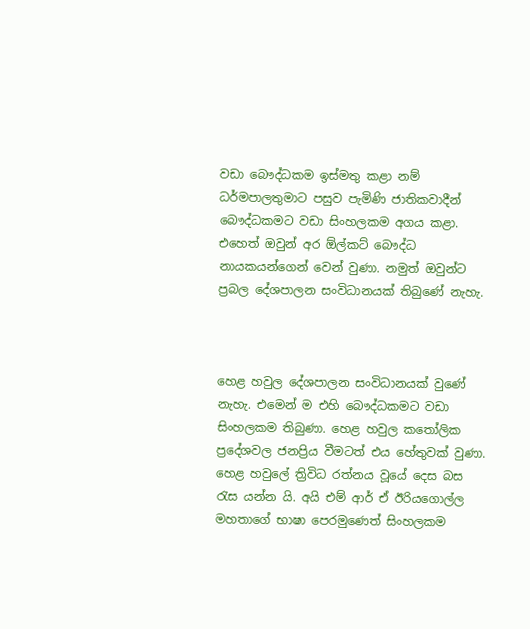වඩා බෞද්ධකම ඉස්මතු කළා නම් ධර්මපාලතුමාට පසුව පැමිණි ජාතිකවාදීන් බෞද්ධකමට වඩා සිංහලකම අගය කළා. එහෙත් ඔවුන් අර ඕල්කට් බෞද්ධ නායකයන්ගෙන් වෙන් වුණා. නමුත් ඔවුන්ට ප්‍රබල දේශපාලන සංවිධානයක් තිබුණේ නැහැ.



හෙළ හවුල දේශපාලන සංවිධානයක් වුණේ නැහැ. එමෙන් ම එහි බෞද්ධකමට වඩා සිංහලකම තිබුණා. හෙළ හවුල කතෝලික ප්‍රදේශවල ජනප්‍රිය වීමටත් එය හේතුවක් වුණා. හෙළ හවුලේ ත්‍රිවිධ රත්නය වූයේ දෙස බස රැස යන්න යි. අයි එම් ආර් ඒ ඊරියගොල්ල මහතාගේ භාෂා පෙරමුණෙත් සිංහලකම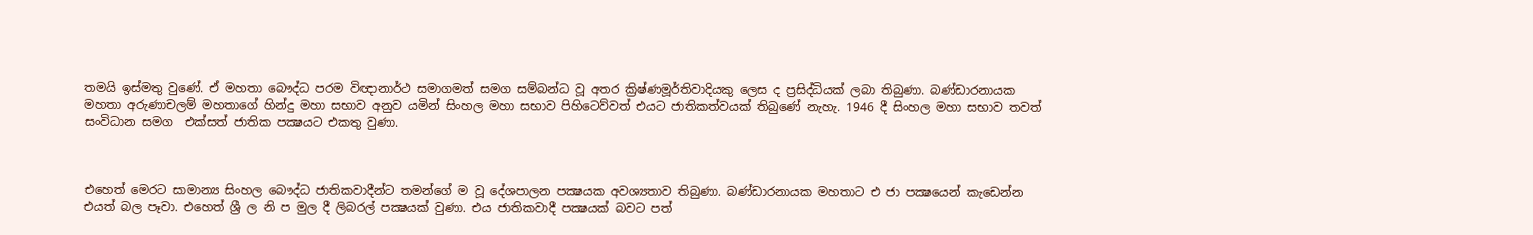තමයි ඉස්මතු වුණේ. ඒ මහතා බෞද්ධ පරම විඥානාර්ථ සමාගමත් සමග සම්බන්ධ වූ අතර ක්‍රිෂ්ණමූර්තිවාදියකු ලෙස ද ප්‍රසිද්ධියක් ලබා තිබුණා. බණ්ඩාරනායක මහතා අරුණාචලම් මහතාගේ හින්දු මහා සභාව අනුව යමින් සිංහල මහා සභාව පිහිටෙව්වත් එයට ජාතිකත්වයක් තිබුණේ නැහැ. 1946 දී සිංහල මහා සභාව තවත් සංවිධාන සමග  එක්සත් ජාතික පක්‍ෂයට එකතු වුණා.



එහෙත් මෙරට සාමාන්‍ය සිංහල බෞද්ධ ජාතිකවාදීන්ට තමන්ගේ ම වූ දේශපාලන පක්‍ෂයක අවශ්‍යතාව තිබුණා. බණ්ඩාරනායක මහතාට එ ජා පක්‍ෂයෙන් කැඩෙන්න එයත් බල පෑවා. එහෙත් ශ්‍රී ල නි ප මුල දී ලිබරල් පක්‍ෂයක් වුණා. එය ජාතිකවාදී පක්‍ෂයක් බවට පත්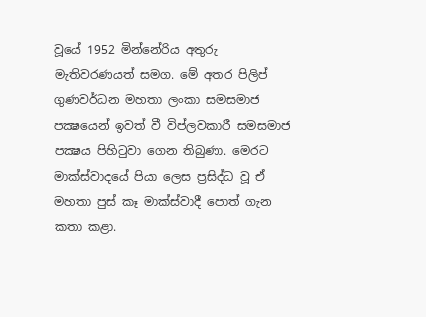වූයේ 1952 මින්නේරිය අතුරු මැතිවරණයත් සමග. මේ අතර පිලිප් ගුණවර්ධන මහතා ලංකා සමසමාජ පක්‍ෂයෙන් ඉවත් වී විප්ලවකාරී සමසමාජ පක්‍ෂය පිහිටුවා ගෙන තිබුණා. මෙරට මාක්ස්වාදයේ පියා ලෙස ප්‍රසිද්ධ වූ ඒ මහතා පුස් කෑ මාක්ස්වාදී පොත් ගැන කතා කළා.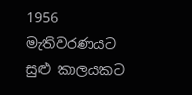1956 මැතිවරණයට සුළු කාලයකට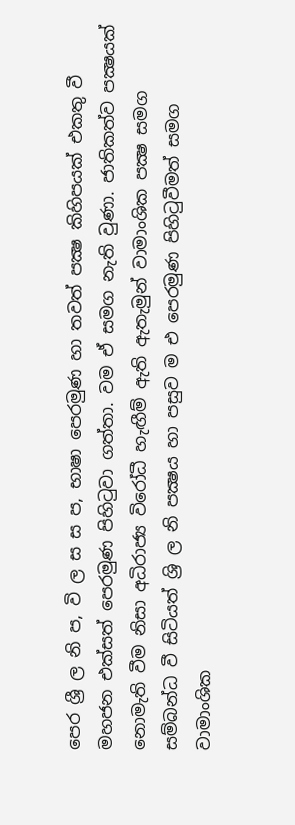පෙර ශ්‍රී ල නි ප, වි ල ස ස ප, භාෂා පෙරමුණ හා තවත් පක්‍ෂ කිහිපයක් එකතු වී මහජන එක්සත් පෙරමුණ පිහිටුවා ගත්තා. වම ඒ සමග නැති වුණා. ජාතිකත්ව පක්‍ෂයක් නොමැති වීම නිසා අධිරාජ්‍ය විරෝධී හැඟීම් ඇති ඇතැමුන් වාමාංශික පක්‍ෂ සමග සම්බන්ධ වී සිටියත් ශ්‍රි ල නි පක්‍ෂය හා පසුව ම එ පෙරමුණ පිහිටුවීමත් සමග වාමාංශික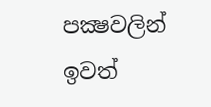පක්‍ෂවලින් ඉවත්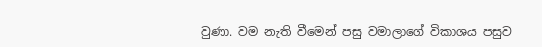වුණා. වම නැති වීමෙන් පසු වමාලාගේ විකාශය පසුව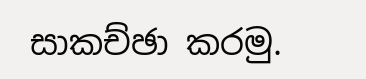සාකච්ඡා කරමු.